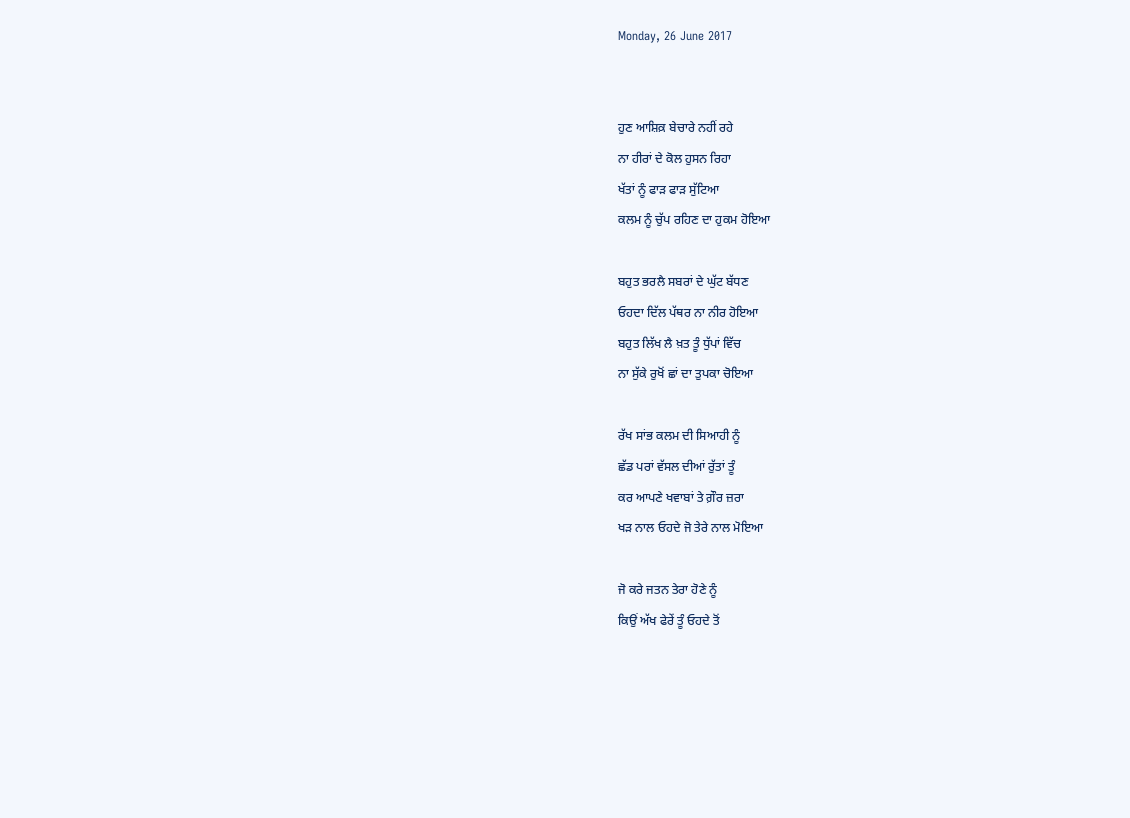Monday, 26 June 2017


ਹੁਣ ਆਸ਼ਿਕ਼ ਬੇਚਾਰੇ ਨਹੀਂ ਰਹੇ
ਨਾ ਹੀਰਾਂ ਦੇ ਕੋਲ ਹੁਸਨ ਰਿਹਾ
ਖੱਤਾਂ ਨੂੰ ਫਾੜ ਫਾੜ ਸੁੱਟਿਆ
ਕਲਮ ਨੂੰ ਚੁੱਪ ਰਹਿਣ ਦਾ ਹੁਕਮ ਹੋਇਆ

ਬਹੁਤ ਭਰਲੈ ਸਬਰਾਂ ਦੇ ਘੁੱਟ ਬੱਧਣ
ਓਹਦਾ ਦਿੱਲ ਪੱਥਰ ਨਾ ਨੀਰ ਹੋਇਆ
ਬਹੁਤ ਲਿੱਖ ਲੈ ਖ਼ਤ ਤੂੰ ਧੁੱਪਾਂ ਵਿੱਚ
ਨਾ ਸੁੱਕੇ ਰੁਖੋਂ ਛਾਂ ਦਾ ਤੁਪਕਾ ਚੋਇਆ

ਰੱਖ ਸਾਂਭ ਕਲਮ ਦੀ ਸਿਆਹੀ ਨੂੰ
ਛੱਡ ਪਰਾਂ ਵੱਸਲ ਦੀਆਂ ਰੁੱਤਾਂ ਤੂੰ
ਕਰ ਆਪਣੇ ਖਵਾਬਾਂ ਤੇ ਗ਼ੌਰ ਜ਼ਰਾ
ਖੜ ਨਾਲ ਓਹਦੇ ਜੋ ਤੇਰੇ ਨਾਲ ਮੋਇਆ

ਜੋ ਕਰੇ ਜਤਨ ਤੇਰਾ ਹੋਣੇ ਨੂੰ
ਕਿਉਂ ਅੱਖ ਫੇਰੇਂ ਤੂੰ ਓਹਦੇ ਤੋਂ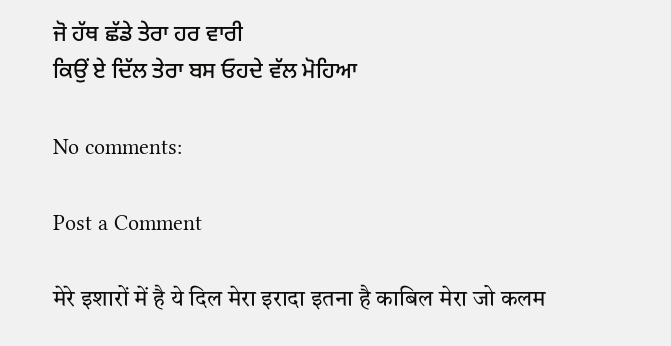ਜੋ ਹੱਥ ਛੱਡੇ ਤੇਰਾ ਹਰ ਵਾਰੀ
ਕਿਉਂ ਏ ਦਿੱਲ ਤੇਰਾ ਬਸ ਓਹਦੇ ਵੱਲ ਮੋਹਿਆ

No comments:

Post a Comment

मेरे इशारों में है ये दिल मेरा इरादा इतना है काबिल मेरा जो कलम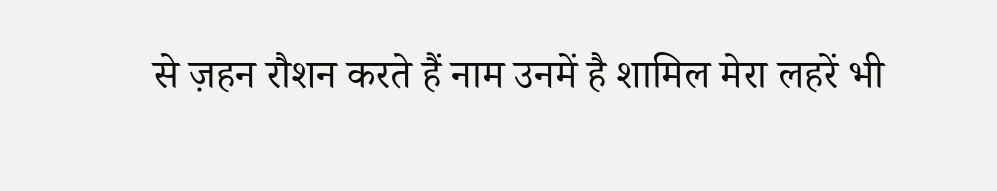से ज़हन रौशन करते हैं नाम उनमें है शामिल मेरा लहरें भी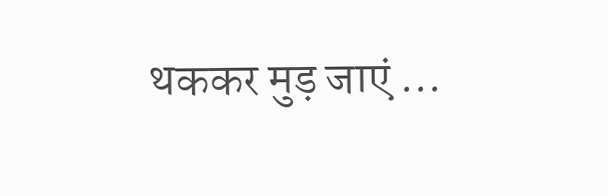थककर मुड़ जाएं ...